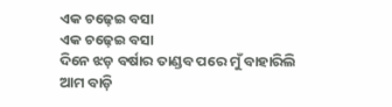ଏକ ଚଢ଼େଇ ବସା
ଏକ ଚଢ଼େଇ ବସା
ଦିନେ ଝଡ଼ ବର୍ଷାର ତାଣ୍ଡବ ପରେ ମୁଁ ବାହାରିଲି ଆମ ବାଡ଼ି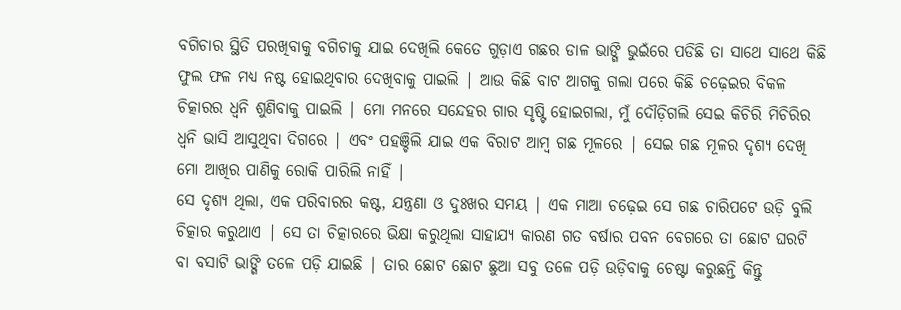ବଗିଚାର ସ୍ଥିତି ପରଖିବାକୁ ବଗିଚାକୁ ଯାଇ ଦେଖିଲି କେତେ ଗୁଡ଼ାଏ ଗଛର ଡାଳ ଭାଙ୍ଗି ଭୁଇଁରେ ପଡିଛି ତା ସାଥେ ସାଥେ କିଛି ଫୁଲ ଫଳ ମଧ୍ୟ ନଷ୍ଟ ହୋଇଥିବାର ଦେଖିବାକୁ ପାଇଲି | ଆଉ କିଛି ବାଟ ଆଗକୁ ଗଲା ପରେ କିଛି ଚଢ଼େଇର ବିକଳ ଚିତ୍କାରର ଧ୍ୱନି ଶୁଣିବାକୁ ପାଇଲି | ମୋ ମନରେ ସନ୍ଦେହର ଗାର ସୃଷ୍ଟି ହୋଇଗଲା, ମୁଁ ଦୌଡ଼ିଗଲି ସେଇ କିଚିରି ମିଚିରିର ଧ୍ୱନି ଭାସି ଆସୁଥିବା ଦିଗରେ | ଏବଂ ପହଞ୍ଚିଲି ଯାଇ ଏକ ବିରାଟ ଆମ୍ବ ଗଛ ମୂଳରେ | ସେଇ ଗଛ ମୂଳର ଦୃଶ୍ୟ ଦେଖି ମୋ ଆଖିର ପାଣିକୁ ରୋକି ପାରିଲି ନାହିଁ |
ସେ ଦୃଶ୍ୟ ଥିଲା, ଏକ ପରିବାରର କଷ୍ଟ, ଯନ୍ତ୍ରଣା ଓ ଦୁଃଖର ସମୟ | ଏକ ମାଆ ଚଢ଼େଇ ସେ ଗଛ ଚାରିପଟେ ଉଡ଼ି ବୁଲି ଚିତ୍କାର କରୁଥାଏ | ସେ ତା ଚିତ୍କାରରେ ଭିକ୍ଷା କରୁଥିଲା ସାହାଯ୍ୟ କାରଣ ଗତ ବର୍ଷାର ପବନ ବେଗରେ ତା ଛୋଟ ଘରଟି ବା ବସାଟି ଭାଙ୍ଗି ତଳେ ପଡ଼ି ଯାଇଛି | ତାର ଛୋଟ ଛୋଟ ଛୁଆ ସବୁ ତଳେ ପଡ଼ି ଉଡ଼ିବାକୁ ଚେଷ୍ଟା କରୁଛନ୍ତି କିନ୍ତୁ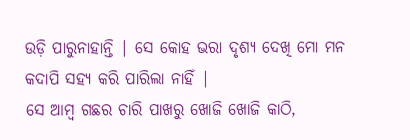ଉଡ଼ି ପାରୁନାହାନ୍ତି | ସେ କୋହ ଭରା ଦୃଶ୍ୟ ଦେଖି ମୋ ମନ କଦାପି ସହ୍ୟ କରି ପାରିଲା ନାହିଁ |
ସେ ଆମ୍ବ ଗଛର ଚାରି ପାଖରୁ ଖୋଜି ଖୋଜି କାଠି,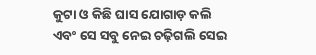କୁଟା ଓ କିଛି ଘାସ ଯୋଗାଡ଼ କଲି ଏବଂ ସେ ସବୁ ନେଇ ଚଢ଼ିଗଲି ସେଇ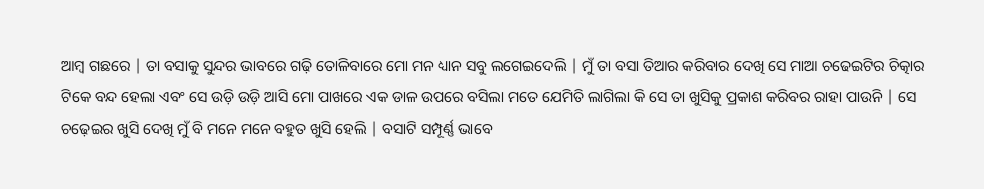ଆମ୍ବ ଗଛରେ | ତା ବସାକୁ ସୁନ୍ଦର ଭାବରେ ଗଢ଼ି ତୋଳିବାରେ ମୋ ମନ ଧ୍ୟାନ ସବୁ ଲଗେଇଦେଲି | ମୁଁ ତା ବସା ତିଆର କରିବାର ଦେଖି ସେ ମାଆ ଚଢେଇଟିର ଚିତ୍କାର ଟିକେ ବନ୍ଦ ହେଲା ଏବଂ ସେ ଉଡ଼ି ଉଡ଼ି ଆସି ମୋ ପାଖରେ ଏକ ଡାଳ ଉପରେ ବସିଲା ମତେ ଯେମିତି ଲାଗିଲା କି ସେ ତା ଖୁସିକୁ ପ୍ରକାଶ କରିବର ରାହା ପାଉନି | ସେ ଚଢ଼େଇର ଖୁସି ଦେଖି ମୁଁ ବି ମନେ ମନେ ବହୁତ ଖୁସି ହେଲି | ବସାଟି ସମ୍ପୂର୍ଣ୍ଣ ଭାବେ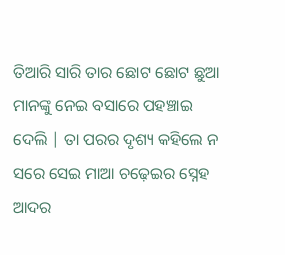ତିଆରି ସାରି ତାର ଛୋଟ ଛୋଟ ଛୁଆ ମାନଙ୍କୁ ନେଇ ବସାରେ ପହଞ୍ଚାଇ ଦେଲି | ତା ପରର ଦୃଶ୍ୟ କହିଲେ ନ ସରେ ସେଇ ମାଆ ଚଢ଼େଇର ସ୍ନେହ ଆଦର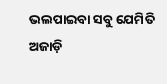ଭଲପାଇବା ସବୁ ଯେମିତି ଅଜାଡ଼ି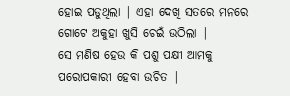ହୋଇ ପଡୁଥିଲା | ଏହା ଦେଖି ସତରେ ମନରେ ଗୋଟେ ଅକୁହା ଖୁସି ଚେଇଁ ଉଠିଲା |
ସେ ମଣିଷ ହେଉ କି ପଶୁ ପକ୍ଷୀ ଆମକୁ ପରୋପକାରୀ ହେବା ଉଚିତ |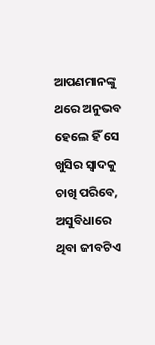ଆପଣମାନଙ୍କୁ ଥରେ ଅନୁଭବ ହେଲେ ହିଁ ସେ ଖୁସିର ସ୍ୱାଦକୁ ଚାଖି ପରିବେ, ଅସୁବିଧାରେ ଥିବା ଜୀବଟିଏ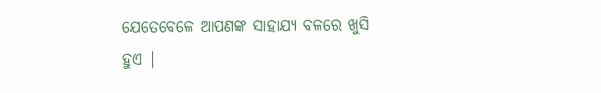ଯେତେବେଳେ ଆପଣଙ୍କ ସାହାଯ୍ୟ ବଳରେ ଖୁସି ହୁଏ |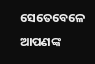ସେତେବେଳେ ଆପଣଙ୍କ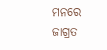ମନରେ ଜାଗ୍ରତ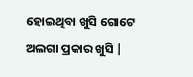ହୋଇଥିବା ଖୁସି ଗୋଟେ ଅଲଗା ପ୍ରକାର ଖୁସି |